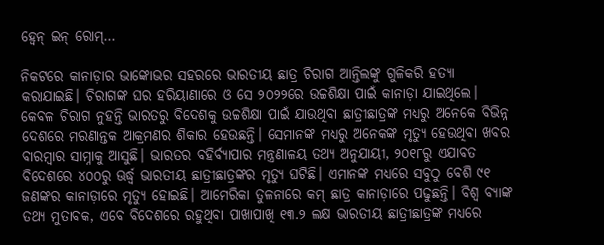ହ୍ବେନ୍‌ ଇନ୍‌ ରୋମ୍‌…

ନିକଟରେ କାନାଡ଼ାର ଭାଙ୍କୋଭର ସହରରେ ଭାରତୀୟ ଛାତ୍ର ଚିରାଗ ଆନ୍ତିଲଙ୍କୁ ଗୁଳିକରି ହତ୍ୟା କରାଯାଇଛି। ଚିରାଗଙ୍କ ଘର ହରିୟାଣାରେ ଓ ସେ ୨୦୨୨ରେ ଉଚ୍ଚଶିକ୍ଷା ପାଇଁ କାନାଡ଼ା ଯାଇଥିଲେ। କେବଳ ଚିରାଗ ନୁହନ୍ତି ଭାରତରୁ ବିଦେଶକୁ ଉଚ୍ଚଶିକ୍ଷା ପାଇଁ ଯାଉଥିବା ଛାତ୍ରୀଛାତ୍ରଙ୍କ ମଧ୍ୟରୁ ଅନେକେ ବିଭିନ୍ନ ଦେଶରେ ମରଣାନ୍ତକ ଆକ୍ରମଣର ଶିକାର ହେଉଛନ୍ତି। ସେମାନଙ୍କ ମଧ୍ୟରୁ ଅନେକଙ୍କ ମୃତ୍ୟୁ ହେଉଥିବା ଖବର ବାରମ୍ବାର ସାମ୍ନାକୁ ଆସୁଛି। ଭାରତର ବହିର୍ବ୍ୟାପାର ମନ୍ତ୍ରଣାଳୟ ତଥ୍ୟ ଅନୁଯାୟୀ, ୨୦୧୮ରୁ ଏଯାବତ ବିଦେଶରେ ୪୦୦ରୁ ଊର୍ଦ୍ଧ୍ୱ ଭାରତୀୟ ଛାତ୍ରୀଛାତ୍ରଙ୍କର ମୃତ୍ୟୁ ଘଟିଛି। ଏମାନଙ୍କ ମଧ୍ୟରେ ସବୁଠୁ ବେଶି ୯୧ ଜଣଙ୍କର କାନାଡ଼ାରେ ମୃତ୍ୟୁ ହୋଇଛି। ଆମେରିକା ତୁଳନାରେ କମ୍‌ ଛାତ୍ର କାନାଡ଼ାରେ ପଢୁଛନ୍ତି। ବିଶ୍ୱ ବ୍ୟାଙ୍କ ତଥ୍ୟ ମୁତାବକ, ଏବେ ବିଦେଶରେ ରହୁଥିବା ପାଖାପାଖି ୧୩.୨ ଲକ୍ଷ ଭାରତୀୟ ଛାତ୍ରୀଛାତ୍ରଙ୍କ ମଧ୍ୟରେ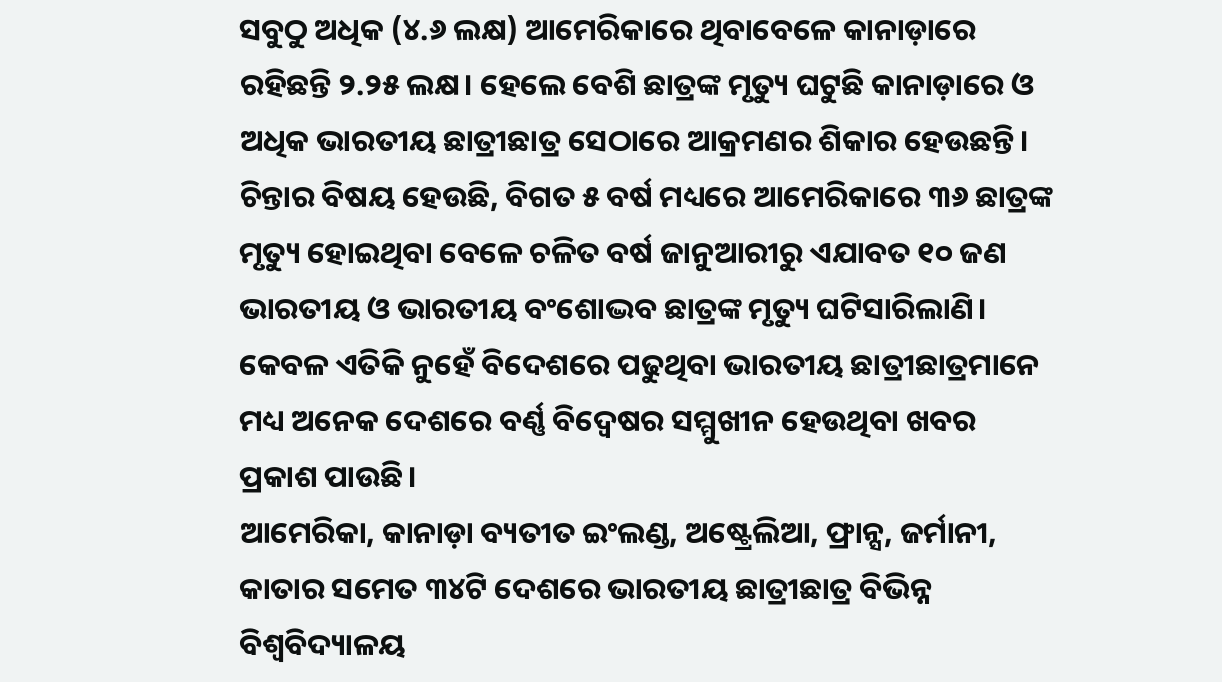ସବୁଠୁ ଅଧିକ (୪.୬ ଲକ୍ଷ) ଆମେରିକାରେ ଥିବାବେଳେ କାନାଡ଼ାରେ ରହିଛନ୍ତି ୨.୨୫ ଲକ୍ଷ। ହେଲେ ବେଶି ଛାତ୍ରଙ୍କ ମୃତ୍ୟୁ ଘଟୁଛି କାନାଡ଼ାରେ ଓ ଅଧିକ ଭାରତୀୟ ଛାତ୍ରୀଛାତ୍ର ସେଠାରେ ଆକ୍ରମଣର ଶିକାର ହେଉଛନ୍ତି। ଚିନ୍ତାର ବିଷୟ ହେଉଛି, ବିଗତ ୫ ବର୍ଷ ମଧ୍ୟରେ ଆମେରିକାରେ ୩୬ ଛାତ୍ରଙ୍କ ମୃତ୍ୟୁ ହୋଇଥିବା ବେଳେ ଚଳିତ ବର୍ଷ ଜାନୁଆରୀରୁ ଏଯାବତ ୧୦ ଜଣ ଭାରତୀୟ ଓ ଭାରତୀୟ ବଂଶୋଦ୍ଭବ ଛାତ୍ରଙ୍କ ମୃତ୍ୟୁ ଘଟିସାରିଲାଣି। କେବଳ ଏତିକି ନୁହେଁ ବିଦେଶରେ ପଢୁଥିବା ଭାରତୀୟ ଛାତ୍ରୀଛାତ୍ରମାନେ ମଧ୍ୟ ଅନେକ ଦେଶରେ ବର୍ଣ୍ଣ ବିଦ୍ୱେଷର ସମ୍ମୁଖୀନ ହେଉଥିବା ଖବର ପ୍ରକାଶ ପାଉଛି।
ଆମେରିକା, କାନାଡ଼ା ବ୍ୟତୀତ ଇଂଲଣ୍ଡ, ଅଷ୍ଟ୍ରେଲିଆ, ଫ୍ରାନ୍ସ, ଜର୍ମାନୀ, କାତାର ସମେତ ୩୪ଟି ଦେଶରେ ଭାରତୀୟ ଛାତ୍ରୀଛାତ୍ର ବିଭିନ୍ନ ବିଶ୍ୱବିଦ୍ୟାଳୟ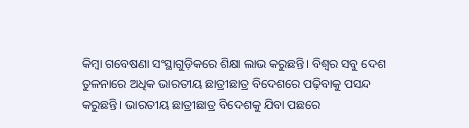କିମ୍ବା ଗବେଷଣା ସଂସ୍ଥାଗୁଡ଼ିକରେ ଶିକ୍ଷା ଲାଭ କରୁଛନ୍ତି। ବିଶ୍ୱର ସବୁ ଦେଶ ତୁଳନାରେ ଅଧିକ ଭାରତୀୟ ଛାତ୍ରୀଛାତ୍ର ବିଦେଶରେ ପଢ଼ିବାକୁ ପସନ୍ଦ କରୁଛନ୍ତି। ଭାରତୀୟ ଛାତ୍ରୀଛାତ୍ର ବିଦେଶକୁ ଯିବା ପଛରେ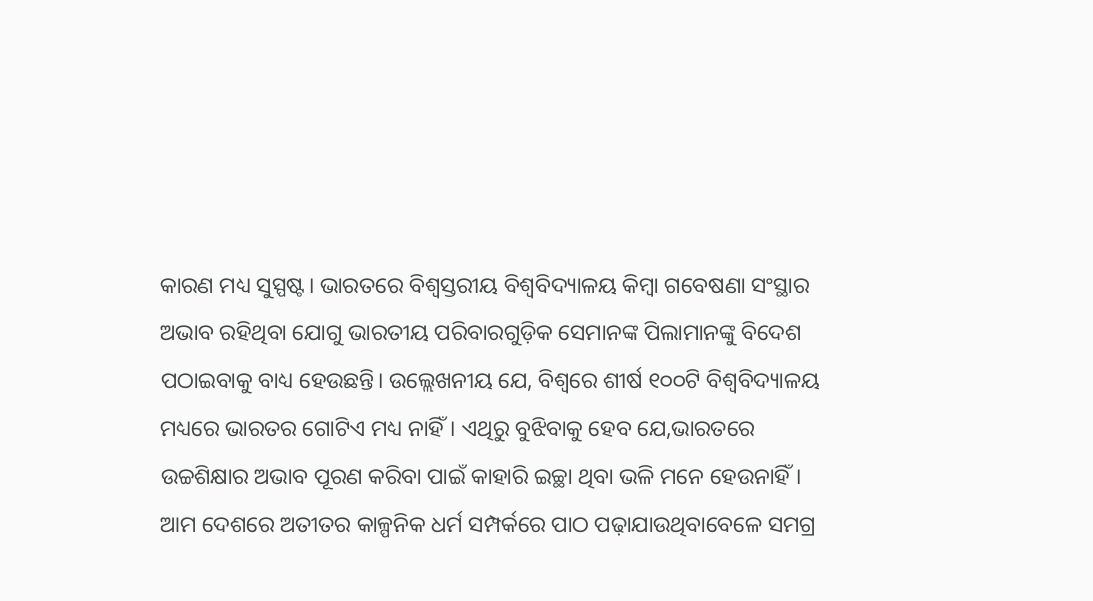କାରଣ ମଧ୍ୟ ସୁସ୍ପଷ୍ଟ। ଭାରତରେ ବିଶ୍ୱସ୍ତରୀୟ ବିଶ୍ୱବିଦ୍ୟାଳୟ କିମ୍ବା ଗବେଷଣା ସଂସ୍ଥାର ଅଭାବ ରହିଥିବା ଯୋଗୁ ଭାରତୀୟ ପରିବାରଗୁଡ଼ିକ ସେମାନଙ୍କ ପିଲାମାନଙ୍କୁ ବିଦେଶ ପଠାଇବାକୁ ବାଧ୍ୟ ହେଉଛନ୍ତି। ଉଲ୍ଲେଖନୀୟ ଯେ, ବିଶ୍ୱରେ ଶୀର୍ଷ ୧୦୦ଟି ବିଶ୍ୱବିଦ୍ୟାଳୟ ମଧ୍ୟରେ ଭାରତର ଗୋଟିଏ ମଧ୍ୟ ନାହିଁ। ଏଥିରୁ ବୁଝିବାକୁ ହେବ ଯେ,ଭାରତରେ ଉଚ୍ଚଶିକ୍ଷାର ଅଭାବ ପୂରଣ କରିବା ପାଇଁ କାହାରି ଇଚ୍ଛା ଥିବା ଭଳି ମନେ ହେଉନାହିଁ। ଆମ ଦେଶରେ ଅତୀତର କାଳ୍ପନିକ ଧର୍ମ ସମ୍ପର୍କରେ ପାଠ ପଢ଼ାଯାଉଥିବାବେଳେ ସମଗ୍ର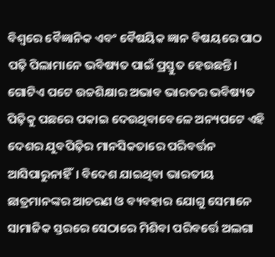ବିଶ୍ୱରେ ବୈଜ୍ଞାନିକ ଏବଂ ବୈଷୟିକ ଜ୍ଞାନ ବିଷୟରେ ପାଠ ପଢ଼ି ପିଲାମାନେ ଭବିଷ୍ୟତ ପାଇଁ ପ୍ରସ୍ତୁତ ହେଉଛନ୍ତି। ଗୋଟିଏ ପଟେ ଉଚ୍ଚଶିକ୍ଷାର ଅଭାବ ଭାରତର ଭବିଷ୍ୟତ ପିଢ଼ିକୁ ପଛରେ ପକାଇ ଦେଉଥିବାବେଳେ ଅନ୍ୟପଟେ ଏହି ଦେଶର ଯୁବପିଢ଼ିର ମାନସିକତାରେ ପରିବର୍ତ୍ତନ ଆସିପାରୁନାହିଁ। ବିଦେଶ ଯାଇଥିବା ଭାରତୀୟ ଛାତ୍ରମାନଙ୍କର ଆଚରଣ ଓ ବ୍ୟବହାର ଯୋଗୁ ସେମାନେ ସାମାଜିକ ସ୍ତରରେ ସେଠାରେ ମିଶିବା ପରିବର୍ତ୍ତେ ଅଲଗା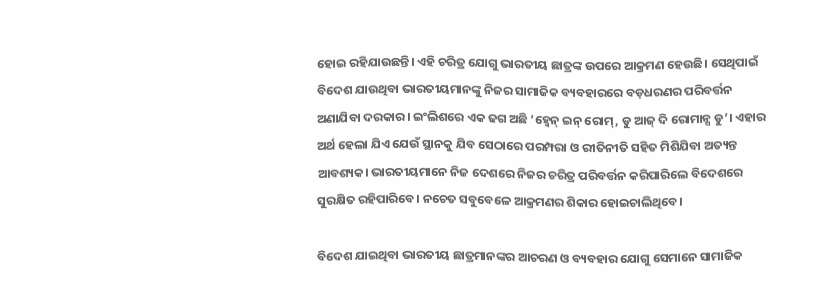ହୋଇ ରହିଯାଉଛନ୍ତି। ଏହି ଚରିତ୍ର ଯୋଗୁ ଭାରତୀୟ ଛାତ୍ରଙ୍କ ଉପରେ ଆକ୍ରମଣ ହେଉଛି। ସେଥିପାଇଁ ବିଦେଶ ଯାଉଥିବା ଭାରତୀୟମାନଙ୍କୁ ନିଜର ସାମାଜିକ ବ୍ୟବହାରରେ ବଡ଼ଧରଣର ପରିବର୍ତ୍ତନ ଅଣାଯିବା ଦରକାର। ଇଂଲିଶରେ ଏକ ଢଗ ଅଛି ‘ହ୍ବେନ୍‌ ଇନ୍‌ ରୋମ୍‌, ଡୁ ଆଜ୍‌ ଦି ରୋମାନ୍ସ ଡୁ’। ଏହାର ଅର୍ଥ ହେଲା ଯିଏ ଯେଉଁ ସ୍ଥାନକୁ ଯିବ ସେଠାରେ ପରମ୍ପରା ଓ ରୀତିନୀତି ସହିତ ମିଶିଯିବା ଅତ୍ୟନ୍ତ ଆବଶ୍ୟକ। ଭାରତୀୟମାନେ ନିଜ ଦେଶରେ ନିଜର ଚରିତ୍ର ପରିବର୍ତ୍ତନ କରିପାରିଲେ ବିଦେଶରେ ସୁରକ୍ଷିତ ରହିପାରିବେ। ନଚେତ ସବୁବେଳେ ଆକ୍ରମଣର ଶିକାର ହୋଇଚାଲିଥିବେ।

ବିଦେଶ ଯାଇଥିବା ଭାରତୀୟ ଛାତ୍ରମାନଙ୍କର ଆଚରଣ ଓ ବ୍ୟବହାର ଯୋଗୁ ସେମାନେ ସାମାଜିକ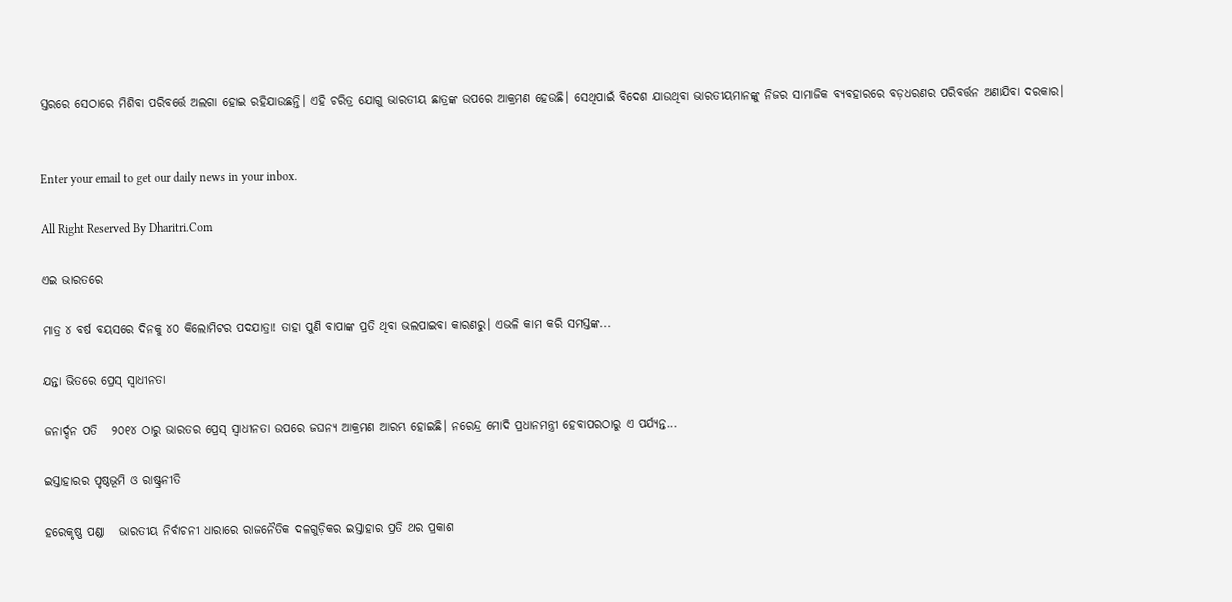ସ୍ତରରେ ସେଠାରେ ମିଶିବା ପରିବର୍ତ୍ତେ ଅଲଗା ହୋଇ ରହିଯାଉଛନ୍ତି। ଏହି ଚରିତ୍ର ଯୋଗୁ ଭାରତୀୟ ଛାତ୍ରଙ୍କ ଉପରେ ଆକ୍ରମଣ ହେଉଛି। ସେଥିପାଇଁ ବିଦେଶ ଯାଉଥିବା ଭାରତୀୟମାନଙ୍କୁ ନିଜର ସାମାଜିକ ବ୍ୟବହାରରେ ବଡ଼ଧରଣର ପରିବର୍ତ୍ତନ ଅଣାଯିବା ଦରକାର।


Enter your email to get our daily news in your inbox.

All Right Reserved By Dharitri.Com

ଏଇ ଭାରତରେ

ମାତ୍ର ୪ ବର୍ଷ ବୟସରେ ଦିନକୁ ୪୦ କିଲୋମିଟର ପଦଯାତ୍ରା! ତାହା ପୁଣି ବାପାଙ୍କ ପ୍ରତି ଥିବା ଭଲପାଇବା କାରଣରୁ। ଏଭଳି କାମ କରି ସମସ୍ତଙ୍କ...

ଯନ୍ତା ଭିତରେ ପ୍ରେସ୍‌ ସ୍ବାଧୀନତା

ଜନାର୍ଦ୍ଦନ ପତି   ୨୦୧୪ ଠାରୁ ଭାରତର ପ୍ରେସ୍‌ ସ୍ବାଧୀନତା ଉପରେ ଜଘନ୍ୟ ଆକ୍ରମଣ ଆରମ୍ଭ ହୋଇଛି। ନରେନ୍ଦ୍ର ମୋଦି ପ୍ରଧାନମନ୍ତ୍ରୀ ହେବାପରଠାରୁ ଏ ପର୍ଯ୍ୟନ୍ତ...

ଇସ୍ତାହାରର ପୃଷ୍ଠଭୂମି ଓ ରାଷ୍ଟ୍ରନୀତି

ହରେକୃଷ୍ଣ ପଣ୍ଡା   ଭାରତୀୟ ନିର୍ବାଚନୀ ଧାରାରେ ରାଜନୈତିକ ଦଳଗୁଡ଼ିକର ଇସ୍ତାହାର ପ୍ରତି ଥର ପ୍ରକାଶ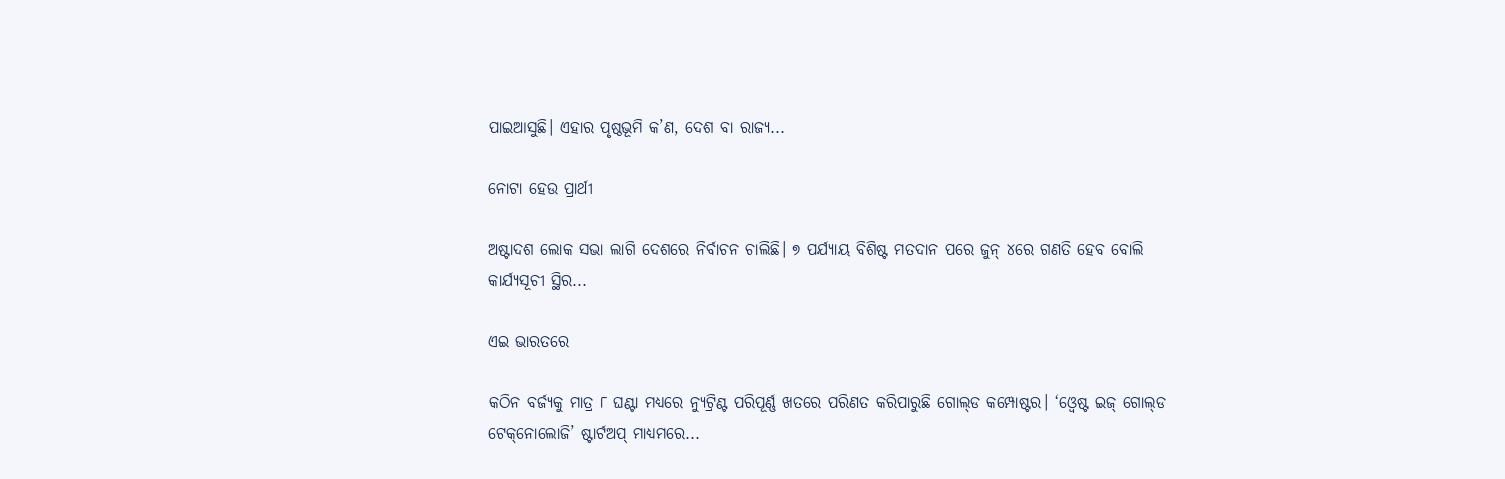ପାଇଆସୁଛି। ଏହାର ପୃଷ୍ଠଭୂମି କ’ଣ, ଦେଶ ବା ରାଜ୍ୟ...

ନୋଟା ହେଉ ପ୍ରାର୍ଥୀ

ଅଷ୍ଟାଦଶ ଲୋକ ସଭା ଲାଗି ଦେଶରେ ନିର୍ବାଚନ ଚାଲିଛି। ୭ ପର୍ଯ୍ୟାୟ ବିଶିଷ୍ଟ ମତଦାନ ପରେ ଜୁନ୍‌ ୪ରେ ଗଣତି ହେବ ବୋଲି କାର୍ଯ୍ୟସୂଚୀ ସ୍ଥିର...

ଏଇ ଭାରତରେ

କଠିନ ବର୍ଜ୍ୟକୁ ମାତ୍ର ୮ ଘଣ୍ଟା ମଧ୍ୟରେ ନ୍ୟୁଟ୍ରିଣ୍ଟ ପରିପୂର୍ଣ୍ଣ ଖତରେ ପରିଣତ କରିପାରୁଛି ଗୋଲ୍‌ଡ କମ୍ପୋଷ୍ଟର। ‘ଓ୍ବେଷ୍ଟ ଇଜ୍‌ ଗୋଲ୍‌ଡ ଟେକ୍‌ନୋଲୋଜି’ ଷ୍ଟାର୍ଟଅପ୍‌ ମାଧ୍ୟମରେ...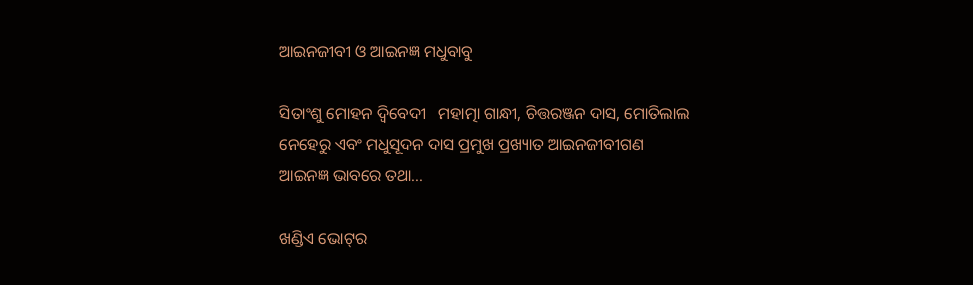ଆଇନଜୀବୀ ଓ ଆଇନଜ୍ଞ ମଧୁବାବୁ

ସିତାଂଶୁ ମୋହନ ଦ୍ୱିବେଦୀ   ମହାତ୍ମା ଗାନ୍ଧୀ, ଚିତ୍ତରଞ୍ଜନ ଦାସ, ମୋତିଲାଲ ନେହେରୁ ଏବଂ ମଧୁସୂଦନ ଦାସ ପ୍ରମୁଖ ପ୍ରଖ୍ୟାତ ଆଇନଜୀବୀଗଣ ଆଇନଜ୍ଞ ଭାବରେ ତଥା...

ଖଣ୍ଡିଏ ଭୋଟ୍‌ର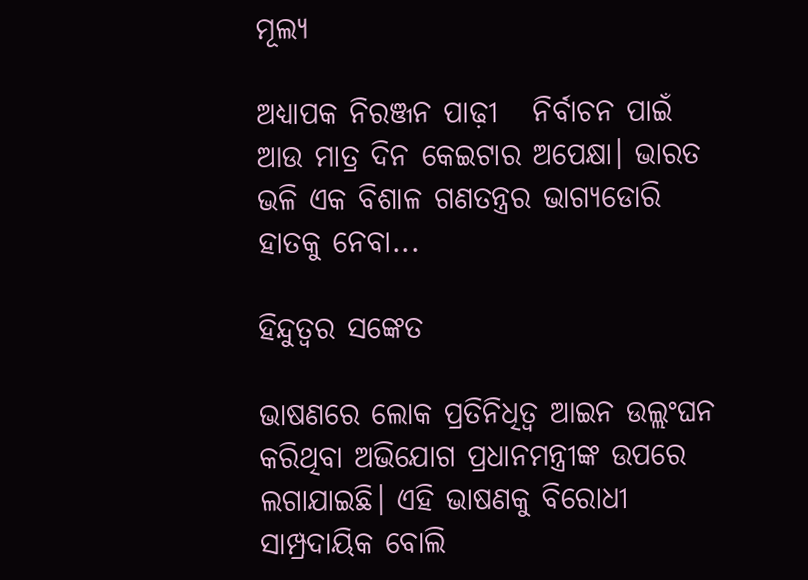ମୂଲ୍ୟ

ଅଧ୍ୟାପକ ନିରଞ୍ଜନ ପାଢ଼ୀ   ନିର୍ବାଚନ ପାଇଁ ଆଉ ମାତ୍ର ଦିନ କେଇଟାର ଅପେକ୍ଷା। ଭାରତ ଭଳି ଏକ ବିଶାଳ ଗଣତନ୍ତ୍ରର ଭାଗ୍ୟଡୋରି ହାତକୁ ନେବା...

ହିନ୍ଦୁତ୍ୱର ସଙ୍କେତ

ଭାଷଣରେ ଲୋକ ପ୍ରତିନିଧିତ୍ୱ ଆଇନ ଉଲ୍ଲଂଘନ କରିଥିବା ଅଭିଯୋଗ ପ୍ରଧାନମନ୍ତ୍ରୀଙ୍କ ଉପରେ ଲଗାଯାଇଛି। ଏହି ଭାଷଣକୁ ବିରୋଧୀ ସାମ୍ପ୍ରଦାୟିକ ବୋଲି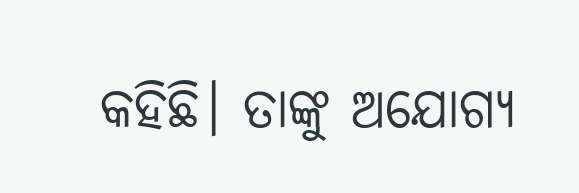କହିଛି। ତାଙ୍କୁ ଅଯୋଗ୍ୟ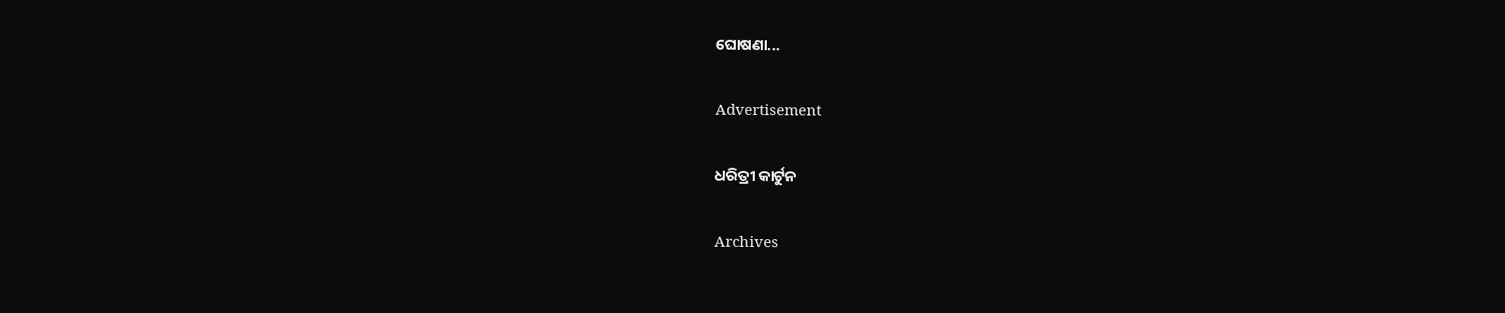ଘୋଷଣା...

Advertisement

ଧରିତ୍ରୀ କାର୍ଟୁନ

Archives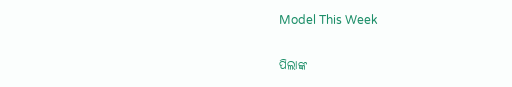Model This Week

ପିଲାଙ୍କ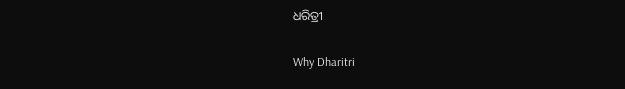ଧରିତ୍ରୀ

Why Dharitri